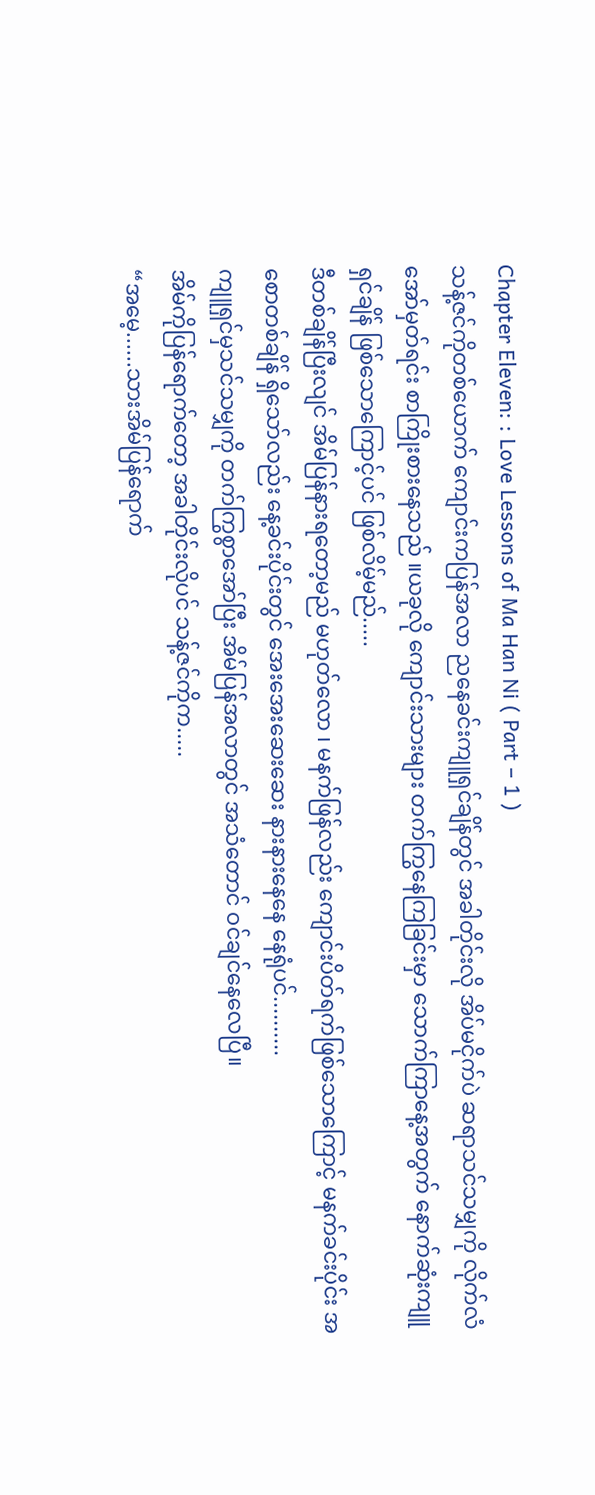Chapter Eleven: : Love Lessons of Ma Han Ni ( Part – 1 )
သန့်ဇင်ကိုတစ်ယောက် ကျောင်းကပြန်အလာ ညနေခင်းကျူရှင်ချိန်တွင် အခါတိုင်းလို အိပ်မငိုက်ပဲ ဆရာသင်သမျှကို လိုက်လံအော်မှတ်ရင်း စာကြိုးစားနေသည် ။ယခုလို ကျောင်းသားများ တက်ကြွနေကြခြင်းမှာ သောက်ကြာနေ့အတွက် နောက်ဆုံးကျူရှင်ချိန် ဖြစ်သောကြောင့်ပင် ဖြစ်လိမ့်မည်.....
ဒီတစ်ချိန်ပြီးလျင် အိမ်ပြန်နားရတော့မည် မဟုတ်လော ၊ မနက်ဖြန်လည်း ကျောင်းပိတ်ရက်ဖြစ်သောကြောင့် မနက်ခင်းပိုင်း အစောတစ်ချိန် ရှိသော်လည်း နေ့ခင်းပိုင်းတွင် အေးအေးဆေးဆေး နားနားနေနေ နေရုံပင်..........
ကျူရှင်မှသင်သမျှကို တက်ကြွစွာအော်ပြီး အိမ်ပြန်အလာတွင် အသံတောင် ဝင်ချင်နေလေပြီ။
အိမ်ကိုပြန်ရောက်တော့ အခါတိုင်းလိုပင် သန့်ဇင်ကိုက.....
“အမေ့......သားအိမ်ပြန်ရောက်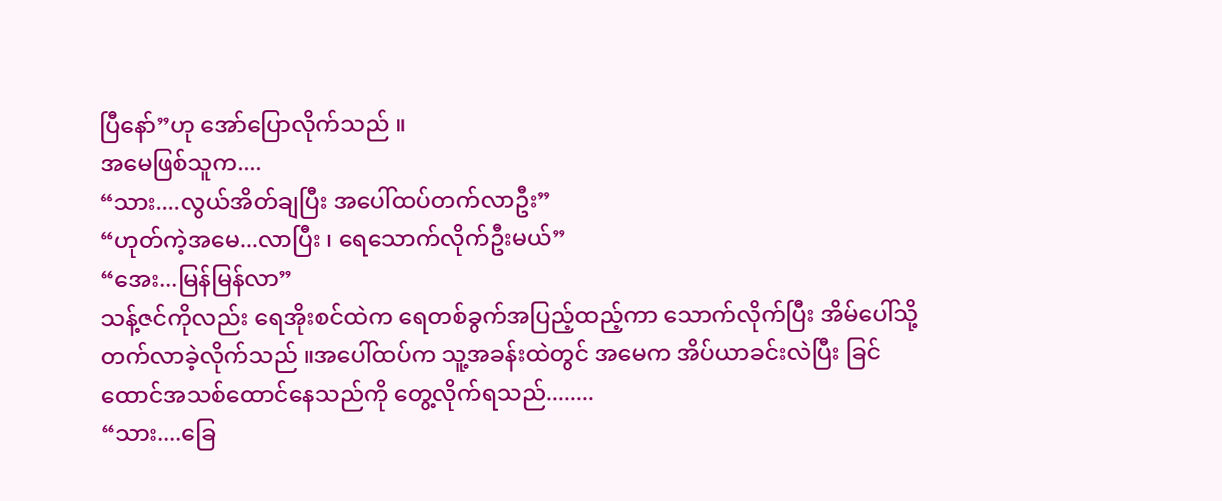ပြီနော်”ဟု အော်ပြောလိုက်သည် ။
အမေဖြစ်သူက....
“သား....လွယ်အိတ်ချပြီး အပေါ်ထပ်တက်လာဦး”
“ဟုတ်ကဲ့အမေ...လာပြီး ၊ ရေသောက်လိုက်ဦးမယ်”
“အေး...မြန်မြန်လာ”
သန့်ဇင်ကိုလည်း ရေအိုးစင်ထဲက ရေတစ်ခွက်အပြည့်ထည့်ကာ သောက်လိုက်ပြီး အိမ်ပေါ်သို့ တက်လာခဲ့လိုက်သည် ။အပေါ်ထပ်က သူ့အခန်းထဲတွင် အမေက အိပ်ယာခင်းလဲပြီး ခြင်ထောင်အသစ်ထောင်နေသည်ကို တွေ့လိုက်ရသည်........
“သား....ခြေ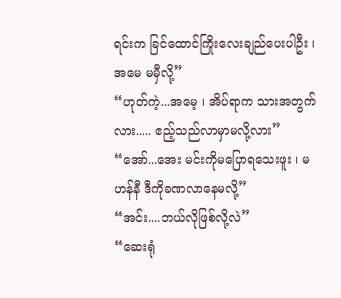ရင်းက ခြင်ထောင်ကြိုးလေးချည်ပေးပါဦး ၊ အမေ မမှီလို့”
“ဟုတ်ကဲ့...အမေ့ ၊ အိပ်ရာက သားအတွက်လား..... ဧည့်သည်လာမှာမလို့လား”
“အော်...အေး မင်းကိုမပြောရသေးဖူး ၊ မဟန်နီ ဒီကိုခဏလာနေမလို့”
“အင်း....ဘယ်လိုဖြစ်လို့လဲ”
“ဆေးရုံ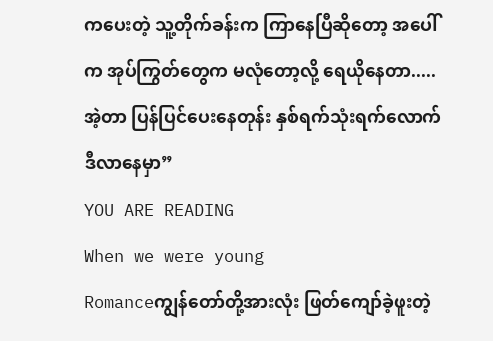ကပေးတဲ့ သူ့တိုက်ခန်းက ကြာနေပြီဆိုတော့ အပေါ်က အုပ်ကြွတ်တွေက မလုံတော့လို့ ရေယိုနေတာ.....အဲ့တာ ပြန်ပြင်ပေးနေတုန်း နှစ်ရက်သုံးရက်လောက် ဒီလာနေမှာ”
YOU ARE READING
When we were young
Romanceကျွန်တော်တို့အားလုံး ဖြတ်ကျော်ခဲ့ဖူးတဲ့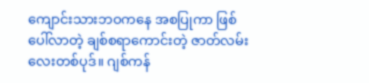ကျောင်းသားဘဝကနေ အစပြုကာ ဖြစ်ပေါ်လာတဲ့ ချစ်စရာကောင်းတဲ့ ဇာတ်လမ်းလေးတစ်ပုဒ်။ ဂျစ်ကန်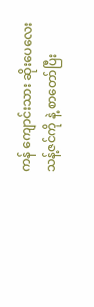ကန် ကျောင်းသား ဆိုးပေလေး သန့်ဇင်ကို နဲ့ စာတော်ပြီး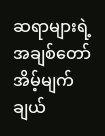ဆရာများရဲ့ အချစ်တော် အိမ့်မျက်ချယ်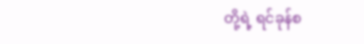တို့ရဲ့ ရင်ခုန်စ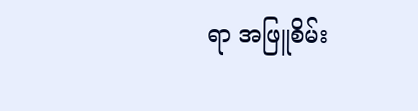ရာ အဖြူစိမ်း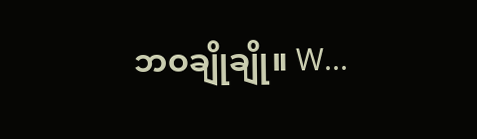ဘဝချိုချို။ W...